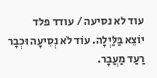עוד לא נסיעה / עודד פלד
יוֹצֵא בַּלַּיְלָה. עוֹד לֹא נְסִיעָה וּכְבָר רַעַד מַעֲבָר.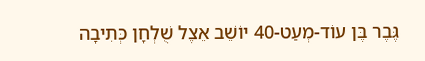גֶּבֶר בֶּן עוֹד-מְעַט-40 יוֹשֵׁב אֵצֶל שֻׁלְחָן כְּתִיבָה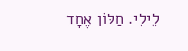לֵילִי. חַלּוֹן אֶחָד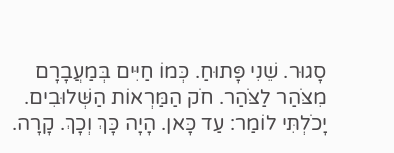סָגוּר. שֵׁנִי פָּתוּחַ. כְּמוֹ חַיִּים בְּמַעֲבָרָם מִצֹּהַר לַצֹּהַר. חֹק הַמַּרְאוֹת הַשְּׁלוּבִים. יָכֹלְתִּי לוֹמַר: עַד כָּאן. הָיָה כָּךְ וְכָךְ. קָרָה.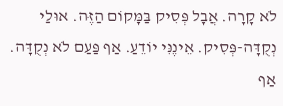לֹא קָרָה. אֲבָל פְּסִיק בַּמָּקוֹם הַזֶּה. אוּלַי נְקֻדָּה-פְּסִיק. אֵינֶנִּי יוֹדֵעַ. אַף פַּעַם לֹא נְקֻדָּה. אַף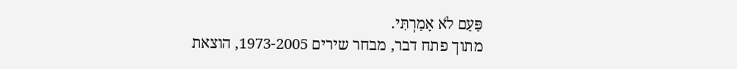פַּעַם לֹא אָמַרְתִּי.
מתוך פתח דבר, מבחר שירים 1973-2005, הוצאת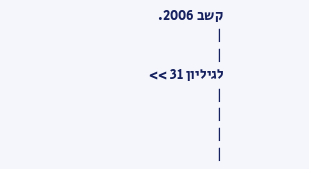קשב 2006.
|
|
לגיליון 31 >>
|
|
|
|